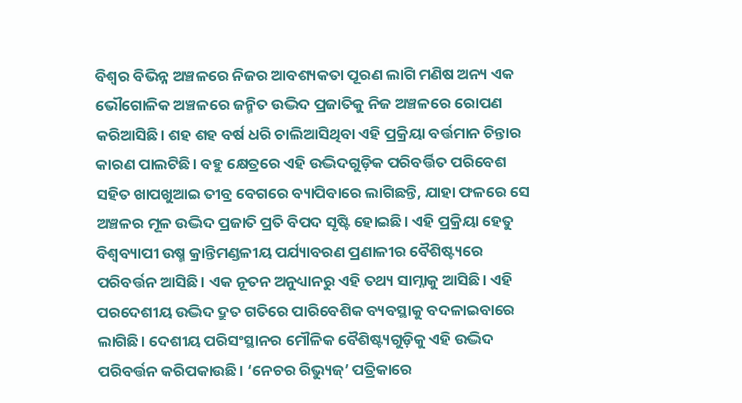ବିଶ୍ୱର ବିଭିନ୍ନ ଅଞ୍ଚଳରେ ନିଜର ଆବଶ୍ୟକତା ପୂରଣ ଲାଗି ମଣିଷ ଅନ୍ୟ ଏକ ଭୌଗୋଳିକ ଅଞ୍ଚଳରେ ଜନ୍ମିତ ଉଦ୍ଭିଦ ପ୍ରଜାତିକୁ ନିଜ ଅଞ୍ଚଳରେ ରୋପଣ କରିଆସିଛି। ଶହ ଶହ ବର୍ଷ ଧରି ଚାଲିଆସିଥିବା ଏହି ପ୍ରକ୍ରିୟା ବର୍ତ୍ତମାନ ଚିନ୍ତାର କାରଣ ପାଲଟିଛି। ବହୁ କ୍ଷେତ୍ରରେ ଏହି ଉଦ୍ଭିଦଗୁଡ଼ିକ ପରିବର୍ତ୍ତିତ ପରିବେଶ ସହିତ ଖାପଖୁଆଇ ତୀବ୍ର ବେଗରେ ବ୍ୟାପିବାରେ ଲାଗିଛନ୍ତି, ଯାହା ଫଳରେ ସେ ଅଞ୍ଚଳର ମୂଳ ଉଦ୍ଭିଦ ପ୍ରଜାତି ପ୍ରତି ବିପଦ ସୃଷ୍ଟି ହୋଇଛି। ଏହି ପ୍ରକ୍ରିୟା ହେତୁ ବିଶ୍ୱବ୍ୟାପୀ ଉଷ୍ମ କ୍ରାନ୍ତିମଣ୍ଡଳୀୟ ପର୍ଯ୍ୟାବରଣ ପ୍ରଣାଳୀର ବୈଶିଷ୍ଟ୍ୟରେ ପରିବର୍ତ୍ତନ ଆସିଛି। ଏକ ନୂତନ ଅନୁଧ୍ୟାନରୁ ଏହି ତଥ୍ୟ ସାମ୍ନାକୁ ଆସିଛି। ଏହି ପରଦେଶୀୟ ଉଦ୍ଭିଦ ଦ୍ରୁତ ଗତିରେ ପାରିବେଶିକ ବ୍ୟବସ୍ଥାକୁ ବଦଳାଇବାରେ ଲାଗିଛି। ଦେଶୀୟ ପରିସଂସ୍ଥାନର ମୌଳିକ ବୈଶିଷ୍ଟ୍ୟଗୁଡ଼ିକୁ ଏହି ଉଦ୍ଭିଦ ପରିବର୍ତ୍ତନ କରିପକାଉଛି। ‘ନେଚର ରିଭ୍ୟୁଜ୍’ ପତ୍ରିକାରେ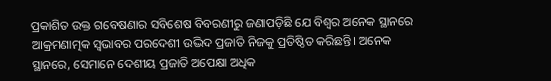ପ୍ରକାଶିତ ଉକ୍ତ ଗବେଷଣାର ସବିଶେଷ ବିବରଣୀରୁ ଜଣାପଡ଼ିଛି ଯେ ବିଶ୍ୱର ଅନେକ ସ୍ଥାନରେ ଆକ୍ରମଣାତ୍ମକ ସ୍ବଭାବର ପରଦେଶୀ ଉଦ୍ଭିଦ ପ୍ରଜାତି ନିଜକୁ ପ୍ରତିଷ୍ଠିତ କରିଛନ୍ତି। ଅନେକ ସ୍ଥାନରେ, ସେମାନେ ଦେଶୀୟ ପ୍ରଜାତି ଅପେକ୍ଷା ଅଧିକ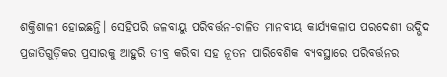ଶକ୍ତିଶାଳୀ ହୋଇଛନ୍ତି। ସେହିପରି ଜଳବାୟୁ ପରିବର୍ତ୍ତନ-ଚାଳିତ ମାନବୀୟ କାର୍ଯ୍ୟକଳାପ ପରଦେଶୀ ଉଦ୍ଭିଦ ପ୍ରଜାତିଗୁଡ଼ିକର ପ୍ରସାରକୁ ଆହୁରି ତୀବ୍ର କରିବା ସହ ନୂତନ ପାରିବେଶିକ ବ୍ୟବସ୍ଥାରେ ପରିବର୍ତ୍ତନର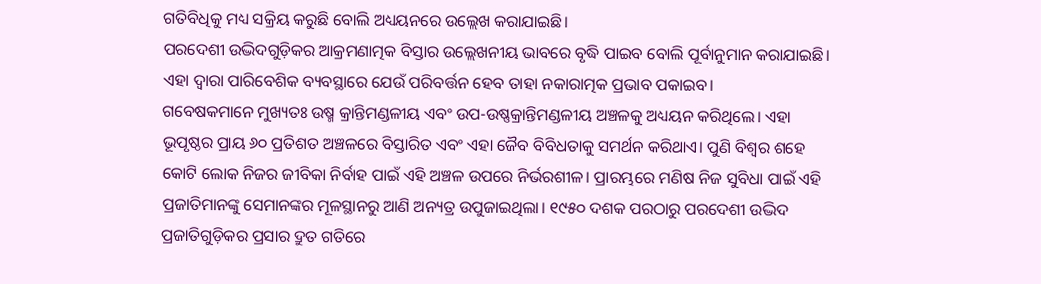ଗତିବିଧିକୁ ମଧ୍ୟ ସକ୍ରିୟ କରୁଛି ବୋଲି ଅଧ୍ୟୟନରେ ଉଲ୍ଲେଖ କରାଯାଇଛି।
ପରଦେଶୀ ଉଦ୍ଭିଦଗୁଡ଼ିକର ଆକ୍ରମଣାତ୍ମକ ବିସ୍ତାର ଉଲ୍ଲେଖନୀୟ ଭାବରେ ବୃଦ୍ଧି ପାଇବ ବୋଲି ପୂର୍ବାନୁମାନ କରାଯାଇଛି। ଏହା ଦ୍ବାରା ପାରିବେଶିକ ବ୍ୟବସ୍ଥାରେ ଯେଉଁ ପରିବର୍ତ୍ତନ ହେବ ତାହା ନକାରାତ୍ମକ ପ୍ରଭାବ ପକାଇବ।
ଗବେଷକମାନେ ମୁଖ୍ୟତଃ ଉଷ୍ମ କ୍ରାନ୍ତିମଣ୍ଡଳୀୟ ଏବଂ ଉପ-ଉଷ୍ଣକ୍ରାନ୍ତିମଣ୍ଡଳୀୟ ଅଞ୍ଚଳକୁ ଅଧ୍ୟୟନ କରିଥିଲେ। ଏହା ଭୂପୃଷ୍ଠର ପ୍ରାୟ ୬୦ ପ୍ରତିଶତ ଅଞ୍ଚଳରେ ବିସ୍ତାରିତ ଏବଂ ଏହା ଜୈବ ବିବିଧତାକୁ ସମର୍ଥନ କରିଥାଏ। ପୁଣି ବିଶ୍ବର ଶହେ କୋଟି ଲୋକ ନିଜର ଜୀବିକା ନିର୍ବାହ ପାଇଁ ଏହି ଅଞ୍ଚଳ ଉପରେ ନିର୍ଭରଶୀଳ। ପ୍ରାରମ୍ଭରେ ମଣିଷ ନିଜ ସୁବିଧା ପାଇଁ ଏହି ପ୍ରଜାତିମାନଙ୍କୁ ସେମାନଙ୍କର ମୂଳସ୍ଥାନରୁ ଆଣି ଅନ୍ୟତ୍ର ଉପୁଜାଇଥିଲା। ୧୯୫୦ ଦଶକ ପରଠାରୁ ପରଦେଶୀ ଉଦ୍ଭିଦ ପ୍ରଜାତିଗୁଡ଼ିକର ପ୍ରସାର ଦ୍ରୁତ ଗତିରେ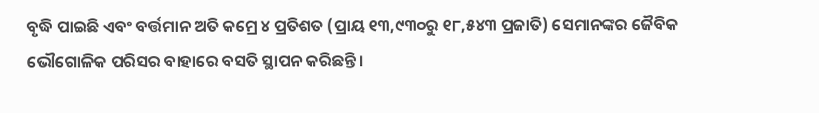ବୃଦ୍ଧି ପାଇଛି ଏବଂ ବର୍ତ୍ତମାନ ଅତି କମ୍ରେ ୪ ପ୍ରତିଶତ (ପ୍ରାୟ ୧୩,୯୩୦ରୁ ୧୮,୫୪୩ ପ୍ରଜାତି) ସେମାନଙ୍କର ଜୈବିକ ଭୌଗୋଳିକ ପରିସର ବାହାରେ ବସତି ସ୍ଥାପନ କରିଛନ୍ତି।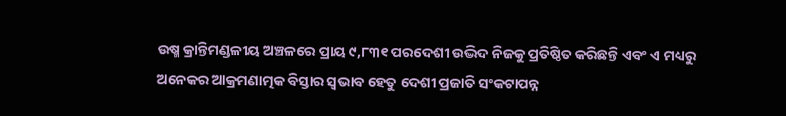ଉଷ୍ମ କ୍ରାନ୍ତିମଣ୍ଡଳୀୟ ଅଞ୍ଚଳରେ ପ୍ରାୟ ୯,୮୩୧ ପରଦେଶୀ ଉଦ୍ଭିଦ ନିଜକୁ ପ୍ରତିଷ୍ଠିତ କରିଛନ୍ତି ଏବଂ ଏ ମଧ୍ୟରୁ ଅନେକର ଆକ୍ରମଣାତ୍ମକ ବିସ୍ତାର ସ୍ବଭାବ ହେତୁ ଦେଶୀ ପ୍ରଜାତି ସଂକଟାପନ୍ନ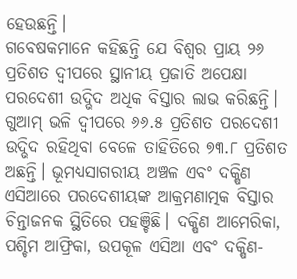ହେଉଛନ୍ତି।
ଗବେଷକମାନେ କହିଛନ୍ତି ଯେ ବିଶ୍ୱର ପ୍ରାୟ ୨୬ ପ୍ରତିଶତ ଦ୍ୱୀପରେ ସ୍ଥାନୀୟ ପ୍ରଜାତି ଅପେକ୍ଷା ପରଦେଶୀ ଉଦ୍ଭିଦ ଅଧିକ ବିସ୍ତାର ଲାଭ କରିଛନ୍ତି। ଗୁଆମ୍ ଭଳି ଦ୍ୱୀପରେ ୬୬.୫ ପ୍ରତିଶତ ପରଦେଶୀ ଉଦ୍ଭିଦ ରହିଥିବା ବେଳେ ତାହିତିରେ ୭୩.୮ ପ୍ରତିଶତ ଅଛନ୍ତି। ଭୂମଧ୍ୟସାଗରୀୟ ଅଞ୍ଚଳ ଏବଂ ଦକ୍ଷିଣ ଏସିଆରେ ପରଦେଶୀୟଙ୍କ ଆକ୍ରମଣାତ୍ମକ ବିସ୍ତାର ଚିନ୍ତାଜନକ ସ୍ଥିତିରେ ପହଞ୍ଚିଛି। ଦକ୍ଷିଣ ଆମେରିକା, ପଶ୍ଚିମ ଆଫ୍ରିକା, ଉପକୂଳ ଏସିଆ ଏବଂ ଦକ୍ଷିଣ-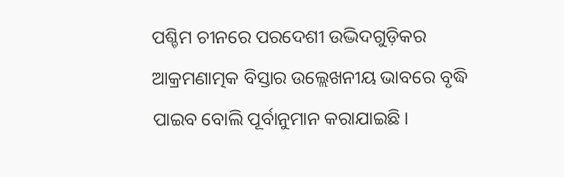ପଶ୍ଚିମ ଚୀନରେ ପରଦେଶୀ ଉଦ୍ଭିଦଗୁଡ଼ିକର ଆକ୍ରମଣାତ୍ମକ ବିସ୍ତାର ଉଲ୍ଲେଖନୀୟ ଭାବରେ ବୃଦ୍ଧି ପାଇବ ବୋଲି ପୂର୍ବାନୁମାନ କରାଯାଇଛି।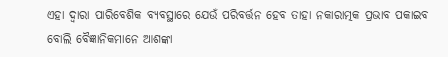ଏହା ଦ୍ବାରା ପାରିବେଶିକ ବ୍ୟବସ୍ଥାରେ ଯେଉଁ ପରିବର୍ତ୍ତନ ହେବ ତାହା ନକାରାତ୍ମକ ପ୍ରଭାବ ପକାଇବ ବୋଲି ବୈଜ୍ଞାନିକମାନେ ଆଶଙ୍କା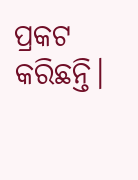ପ୍ରକଟ କରିଛନ୍ତି।